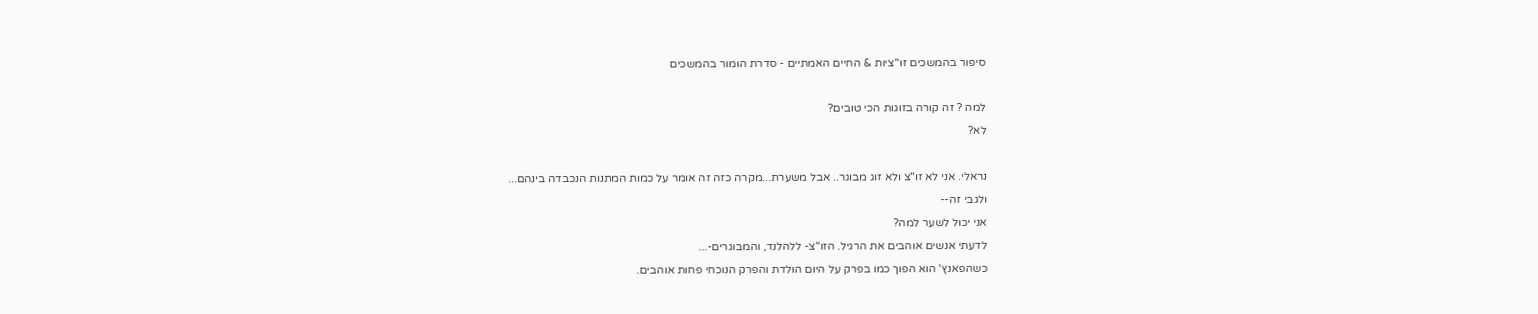סיפור בהמשכים זו"ציות & החיים האמתיים - סדרת הומור בהמשכים

למה ? זה קורה בזוגות הכי טובים?
לא?

נראלי. אני לא זו"צ ולא זוג מבוגר.. אבל משערת...מקרה כזה זה אומר על כמות המתנות הנכבדה בינהם...
ולגבי זה--
אני יכול לשער למה?
לדעתי אנשים אוהבים את הרגיל. הזו"צ- ללהלנד, והמבוגרים-...
כשהפאנץ' הוא הפוך כמו בפרק על היום הולדת והפרק הנוכחי פחות אוהבים.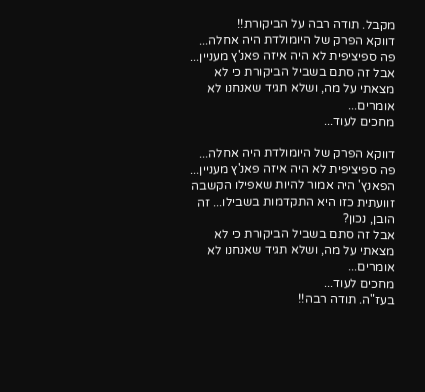מקבל. תודה רבה על הביקורת!!
דווקא הפרק של היומולדת היה אחלה...
פה ספיציפית לא היה איזה פאנ'ץ מעניין...
אבל זה סתם בשביל הביקורת כי לא מצאתי על מה, ושלא תגיד שאנחנו לא אומרים...
מחכים לעוד...

דווקא הפרק של היומולדת היה אחלה...
פה ספיציפית לא היה איזה פאנ'ץ מעניין...
הפאנץ' היה אמור להיות שאפילו הקשבה זוועתית כזו היא התקדמות בשבילו... זה הובן, נכון?
אבל זה סתם בשביל הביקורת כי לא מצאתי על מה, ושלא תגיד שאנחנו לא אומרים...
מחכים לעוד...
בעז"ה. תודה רבה!!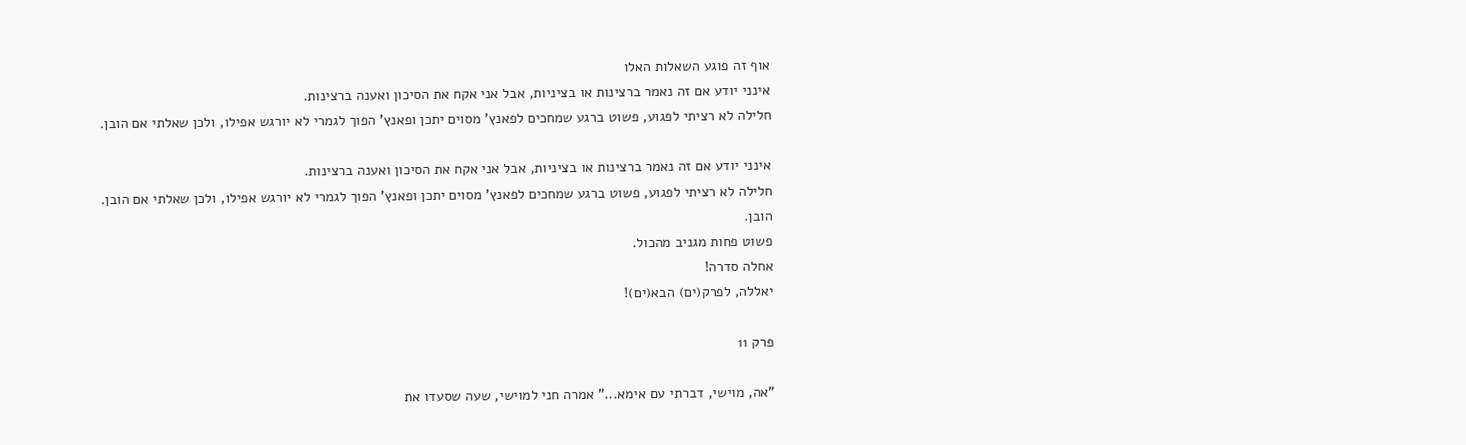אוף זה פוגע השאלות האלו
אינני יודע אם זה נאמר ברצינות או בציניות, אבל אני אקח את הסיכון ואענה ברצינות.
חלילה לא רציתי לפגוע, פשוט ברגע שמחכים לפאנץ' מסוים יתכן ופאנץ' הפוך לגמרי לא יורגש אפילו, ולכן שאלתי אם הובן.

אינני יודע אם זה נאמר ברצינות או בציניות, אבל אני אקח את הסיכון ואענה ברצינות.
חלילה לא רציתי לפגוע, פשוט ברגע שמחכים לפאנץ' מסוים יתכן ופאנץ' הפוך לגמרי לא יורגש אפילו, ולכן שאלתי אם הובן.
הובן.
פשוט פחות מגניב מהכול.
אחלה סדרה!
יאללה, לפרק(ים) הבא(ים)!

פרק 11

"אה, מוישי, דברתי עם אימא..." אמרה חני למוישי, שעה שסעדו את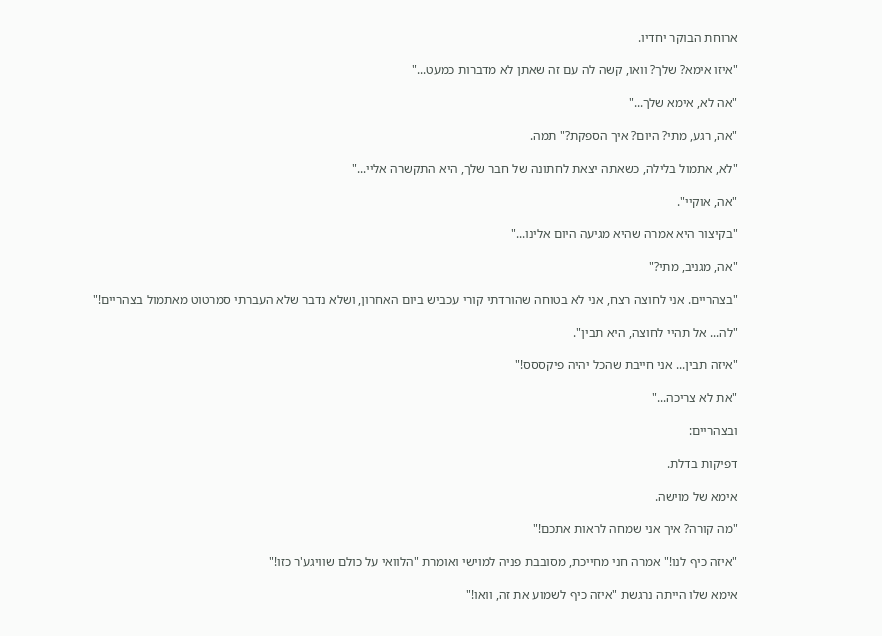ארוחת הבוקר יחדיו.

"איזו אימא? שלך? וואו, קשה לה עם זה שאתן לא מדברות כמעט..."

"אה לא, אימא שלך..."

"אה, רגע, מתי? היום? איך הספקת?" תמה.

"לא, אתמול בלילה, כשאתה יצאת לחתונה של חבר שלך, היא התקשרה אליי..."

"אה, אוקיי".

"בקיצור היא אמרה שהיא מגיעה היום אלינו..."

"אה, מגניב, מתי?"

"בצהריים. אני לחוצה רצח, אני לא בטוחה שהורדתי קורי עכביש ביום האחרון, ושלא נדבר שלא העברתי סמרטוט מאתמול בצהריים!"

"לה... אל תהיי לחוצה, היא תבין".

"איזה תבין... אני חייבת שהכל יהיה פיקססס!"

"את לא צריכה..."

ובצהריים:

דפיקות בדלת.

אימא של מוישה.

"מה קורה? איך אני שמחה לראות אתכם!"

"איזה כיף לנו!" אמרה חני מחייכת, מסובבת פניה למוישי ואומרת "הלוואי על כולם שוויגע'ר כזו!"

אימא שלו הייתה נרגשת "איזה כיף לשמוע את זה, וואו!"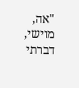"אה, מוישי, דברתי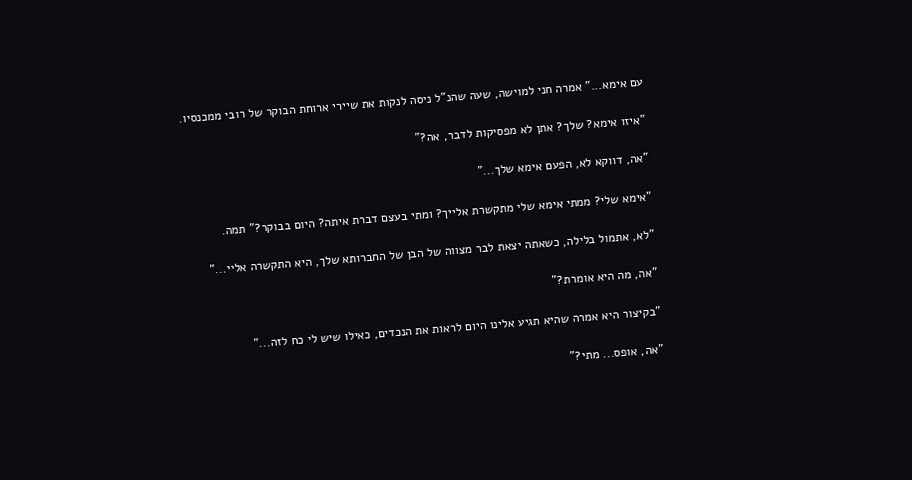עם אימא..." אמרה חני למוישה, שעה שהנ"ל ניסה לנקות את שיירי ארוחת הבוקר של רובי ממכנסיו.

"איזו אימא? שלך? אתן לא מפסיקות לדבר, אה?"

"אה, דווקא לא, הפעם אימא שלך..."

"אימא שלי? ממתי אימא שלי מתקשרת אלייך? ומתי בעצם דברת איתה? היום בבוקר?" תמה.

"לא, אתמול בלילה, כשאתה יצאת לבר מצווה של הבן של החברותא שלך, היא התקשרה אליי..."

"אה, מה היא אומרת?"

"בקיצור היא אמרה שהיא תגיע אלינו היום לראות את הנכדים, כאילו שיש לי כח לזה..."

"אה, אופס... מתי?"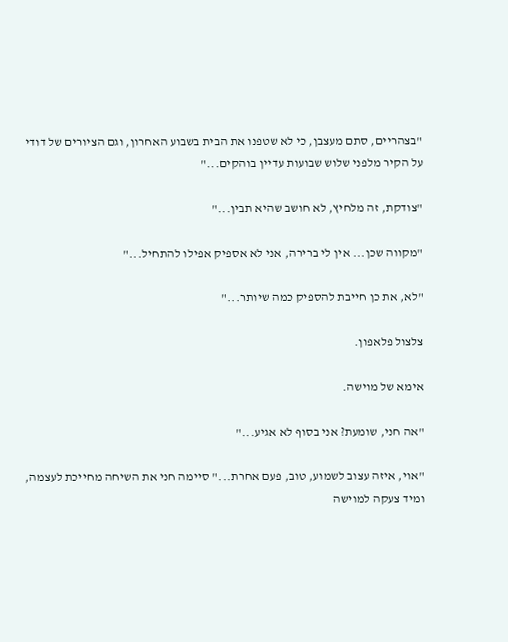"בצהריים, סתם מעצבן, כי לא שטפנו את הבית בשבוע האחרון, וגם הציורים של דודי על הקיר מלפני שלוש שבועות עדיין בוהקים..."

"צודקת, זה מלחיץ, לא חושב שהיא תבין..."

"מקווה שכן... אין לי ברירה, אני לא אספיק אפילו להתחיל..."

"לא, את כן חייבת להספיק כמה שיותר..."

צלצול פלאפון.

אימא של מוישה.

"אה חני, שומעת? אני בסוף לא אגיע..."

"אוי, איזה עצוב לשמוע, טוב, פעם אחרת..." סיימה חני את השיחה מחייכת לעצמה, ומיד צעקה למוישה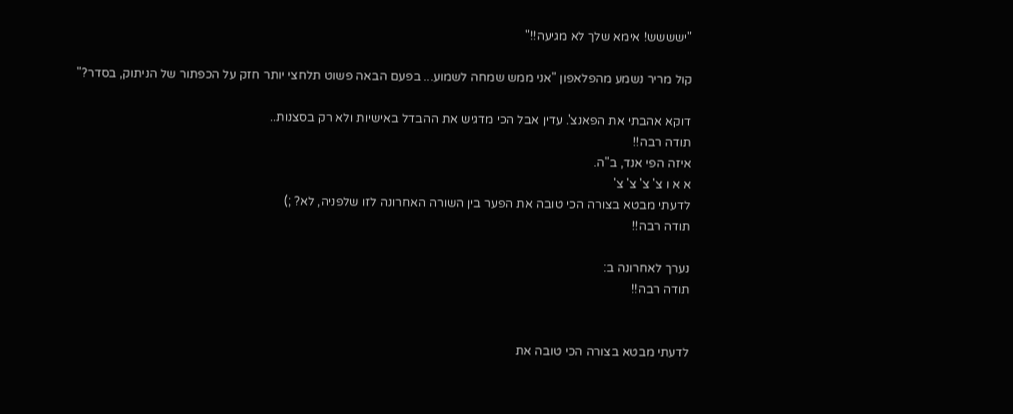"ישששש! אימא שלך לא מגיעה!!"

קול מריר נשמע מהפלאפון "אני ממש שמחה לשמוע... בפעם הבאה פשוט תלחצי יותר חזק על הכפתור של הניתוק, בסדר?"

דוקא אהבתי את הפאנצ'. עדין אבל הכי מדגיש את ההבדל באישיות ולא רק בסצנות..
תודה רבה!!
איזה הפי אנד, ב"ה.
א א ו צ' צ' צ' צ'
לדעתי מבטא בצורה הכי טובה את הפער בין השורה האחרונה לזו שלפניה, לא? ;)
תודה רבה!!

נערך לאחרונה ב:
תודה רבה!!


לדעתי מבטא בצורה הכי טובה את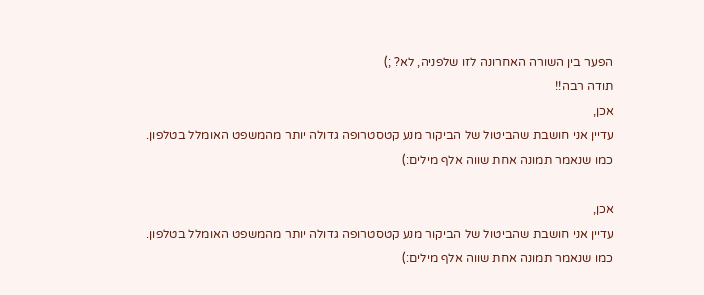הפער בין השורה האחרונה לזו שלפניה, לא? ;)
תודה רבה!!
אכן,
עדיין אני חושבת שהביטול של הביקור מנע קטסטרופה גדולה יותר מהמשפט האומלל בטלפון.
כמו שנאמר תמונה אחת שווה אלף מילים:)

אכן,
עדיין אני חושבת שהביטול של הביקור מנע קטסטרופה גדולה יותר מהמשפט האומלל בטלפון.
כמו שנאמר תמונה אחת שווה אלף מילים:)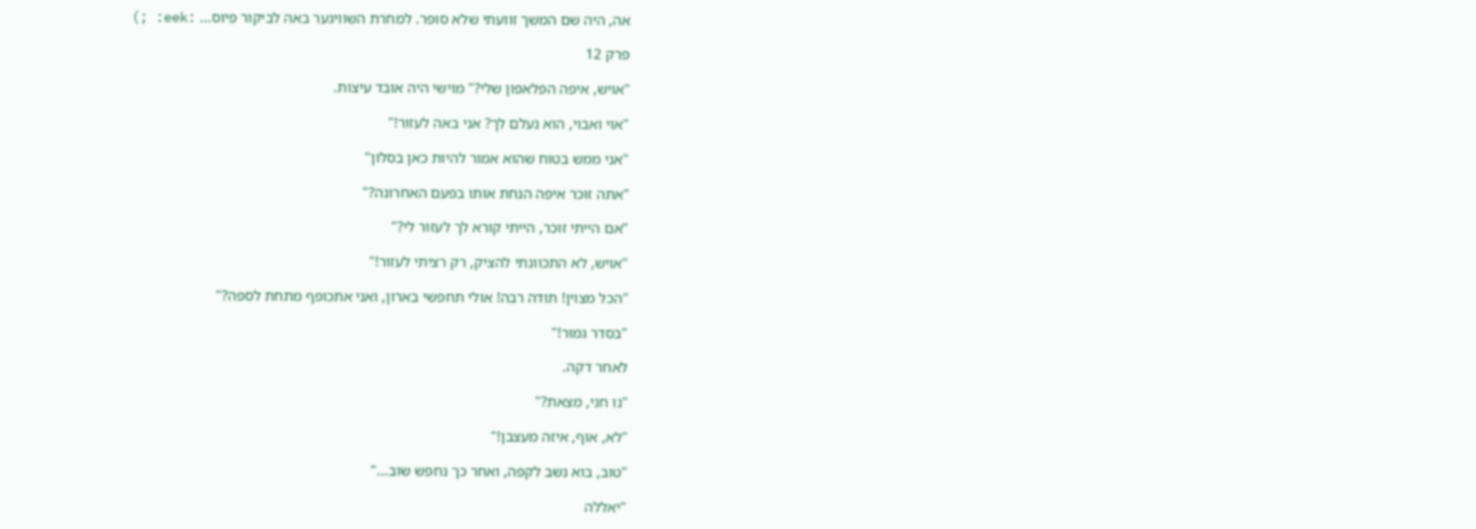אה, היה שם המשך זוועתי שלא סופר. למחרת השוויגער באה לביקור פיוס... :eek: ;)

פרק 12

"אויש, איפה הפלאפון שלי?" מוישי היה אובד עיצות.

"אוי ואבוי, הוא נעלם לך? אני באה לעזור!"

"אני ממש בטוח שהוא אמור להיות כאן בסלון"

"אתה זוכר איפה הנחת אותו בפעם האחרונה?"

"אם הייתי זוכר, הייתי קורא לך לעזור לי?"

"אויש, לא התכוונתי להציק, רק רציתי לעזור!"

"הכל מצוין! תודה רבה! אולי תחפשי בארון, ואני אתכופף מתחת לספה?"

"בסדר גמור!"

לאחר דקה.

"נו חני, מצאת?"

"לא, אוף, איזה מעצבן!"

"טוב, בוא נשב לקפה, ואחר כך נחפש שוב..."

"יאללה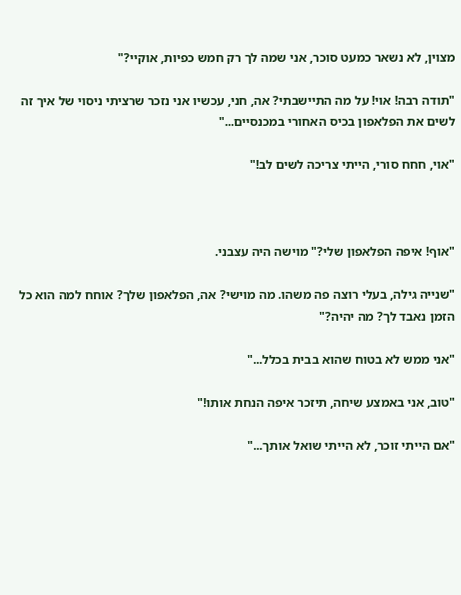מצוין, לא נשאר כמעט סוכר, אני שמה לך רק חמש כפיות, אוקיי?"

"תודה רבה! אוי! על מה התיישבתי? אה, חני, עכשיו אני נזכר שרציתי ניסוי של איך זה לשים את הפלאפון בכיס האחורי במכנסיים..."

"אוי, חחח סורי, הייתי צריכה לשים לב!"



"אוף! איפה הפלאפון שלי?" מוישה היה עצבני.

"שנייה גילה, בעלי רוצה פה משהו. מה מוישי? אה, הפלאפון שלך? אוחח למה הוא כל הזמן נאבד לך? מה יהיה?"

"אני ממש לא בטוח שהוא בבית בכלל..."

"טוב, אני באמצע שיחה, תיזכר איפה הנחת אותו!"

"אם הייתי זוכר, לא הייתי שואל אותך..."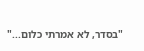"בסדר, לא אמרתי כלום..."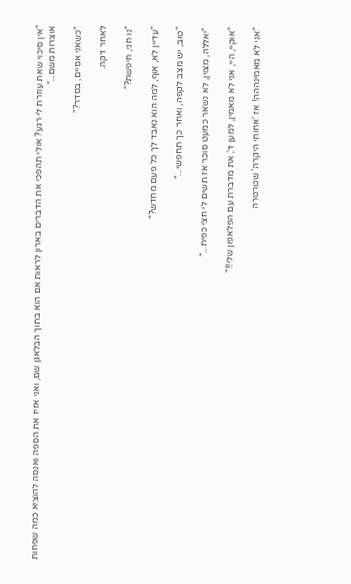"אין סיכוי שאת עוזרת לי רגע? אולי תהפכי את הדברים בארון לראות אם הוא בתוך הבלאגן שם, ואני אזיז את הספה ואנסה להוציא כמה שפחות אוצרות משם..."

"כשאני אסיים, בסדר?"

לאחר דקה.

"נו חני, חיפשת?"

"עדיין לא, אוף, למה הוא נאבד לך כל פעם מחדש?"

"טוב, יש מצב לקפה, ואחר כך תחפשי..."

"יאללה, מצוין, לא נשאר כמעט סוכר אז תשים לי חצי כפית..."

"אוקיי, היי, אני לא מאמין, למען ד', את מדברת עם הפלאפון שלי!!"

"אני לא מאמינההה! אז 'אחותי היקרה' שטרטרה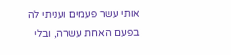אותי עשר פעמים ועניתי לה בפעם האחת עשרה, ובלי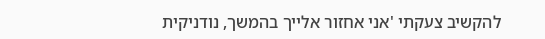להקשיב צעקתי 'אני אחזור אלייך בהמשך, נודניקית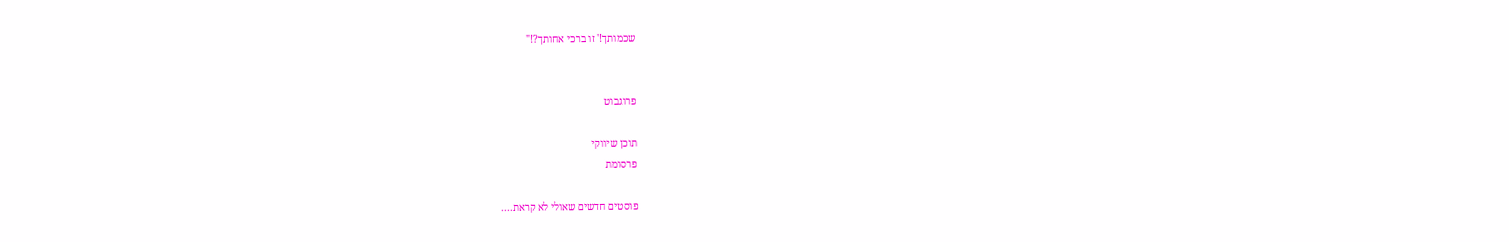שכמותך!' זו ברכי אחותך?!"


פרוגבוט

תוכן שיווקי
פרסומת

פוסטים חדשים שאולי לא קראת....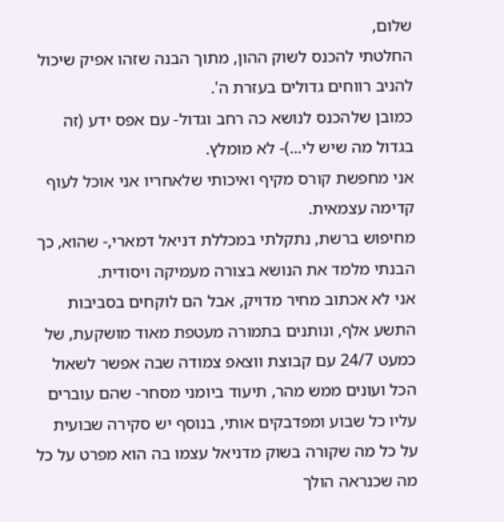שלום,
החלטתי להכנס לשוק ההון, מתוך הבנה שזהו אפיק שיכול להניב רווחים גדולים בעזרת ה'.
כמובן שלהכנס לנושא כה רחב וגדול- עם אפס ידע (זה בגדול מה שיש לי...)- לא מומלץ.
אני מחפשת קורס מקיף ואיכותי שלאחריו אני אוכל לעוף קדימה עצמאית.
מחיפוש ברשת, נתקלתי במכללת דניאל דמארי,- שהוא, כך הבנתי מלמד את הנושא בצורה מעמיקה ויסודית.
אני לא אכתוב מחיר מדויק, אבל הם לוקחים בסביבות התשע אלף, ונותנים בתמורה מעטפת מאוד מושקעת, של כמעט 24/7 עם קבוצת ווצאפ צמודה שבה אפשר לשאול הכל ועונים ממש מהר, תיעוד ביומני מסחר- שהם עוברים עליו כל שבוע ומפדבקים אותי, בנוסף יש סקירה שבועית על כל מה שקורה בשוק מדניאל עצמו בה הוא מפרט על כל מה שכנראה הולך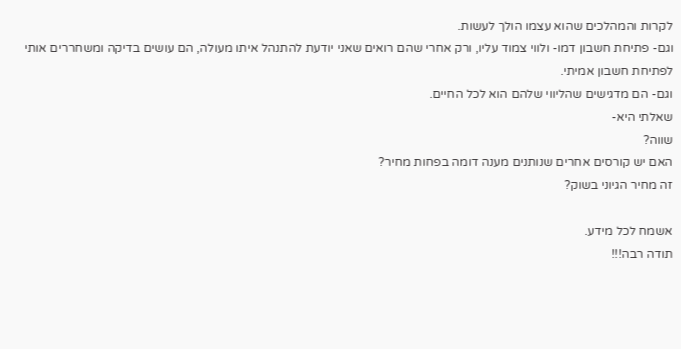לקרות והמהלכים שהוא עצמו הולך לעשות.
וגם- פתיחת חשבון דמו- ולווי צמוד עליו, ורק אחרי שהם רואים שאני יודעת להתנהל איתו מעולה, הם עושים בדיקה ומשחררים אותי לפתיחת חשבון אמיתי.
וגם- הם מדגישים שהליווי שלהם הוא לכל החיים.
שאלתי היא-
שווה?
האם יש קורסים אחרים שנותנים מענה דומה בפחות מחיר?
זה מחיר הגיוני בשוק?

אשמח לכל מידע.
תודה רבה!!!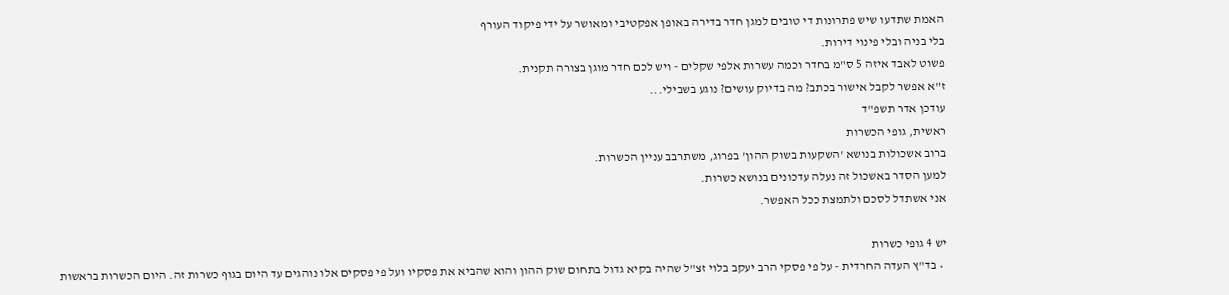האמת שתדעו שיש פתרונות די טובים למגן חדר בדירה באופן אפקטיבי ומאושר על ידי פיקוד העורף
בלי בניה ובלי פינוי דירות.
פשוט לאבד איזה 5 ס"מ בחדר וכמה עשרות אלפי שקלים - ויש לכם חדר מוגן בצורה תקנית.
ז"א אפשר לקבל אישור בכתב? מה בדיוק עושים? נוגע בשבילי...
עודכן אדר תשפ"ד
ראשית, גופי הכשרות
ברוב אשכולות בנושא 'השקעות בשוק ההון' בפרוג, משתרבב עניין הכשרות.
למען הסדר באשכול זה נעלה עדכונים בנושא כשרות.
אני אשתדל לסכם ולתמצת ככל האפשר.

יש 4 גופי כשרות
  • בד"ץ העדה החרדית - על פי פסקי הרב יעקב בלוי זצ"ל שהיה בקיא גדול בתחום שוק ההון והוא שהביא את פסקיו ועל פי פסקים אלו נוהגים עד היום בגוף כשרות זה. היום הכשרות בראשות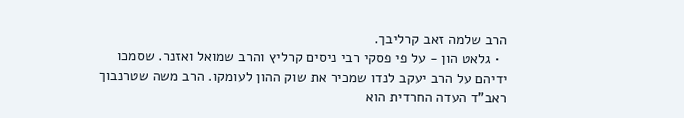הרב שלמה זאב קרליבך.
  • גלאט הון - על פי פסקי רבי ניסים קרליץ והרב שמואל ואזנר. שסמכו ידיהם על הרב יעקב לנדו שמכיר את שוק ההון לעומקו. הרב משה שטרנבוך ראב"ד העדה החרדית הוא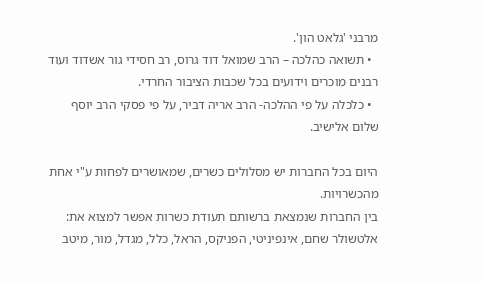מרבני 'גלאט הון'.
  • תשואה כהלכה – הרב שמואל דוד גרוס, רב חסידי גור אשדוד ועוד רבנים מוכרים וידועים בכל שכבות הציבור החרדי.
  • כלכלה על פי ההלכה- הרב אריה דביר, על פי פסקי הרב יוסף שלום אלישיב.

היום בכל החברות יש מסלולים כשרים, שמאושרים לפחות ע"י אחת מהכשרויות.
בין החברות שנמצאת ברשותם תעודת כשרות אפשר למצוא את:
אלטשולר שחם, אינפיניטי, הפניקס, הראל, כלל, מגדל, מור, מיטב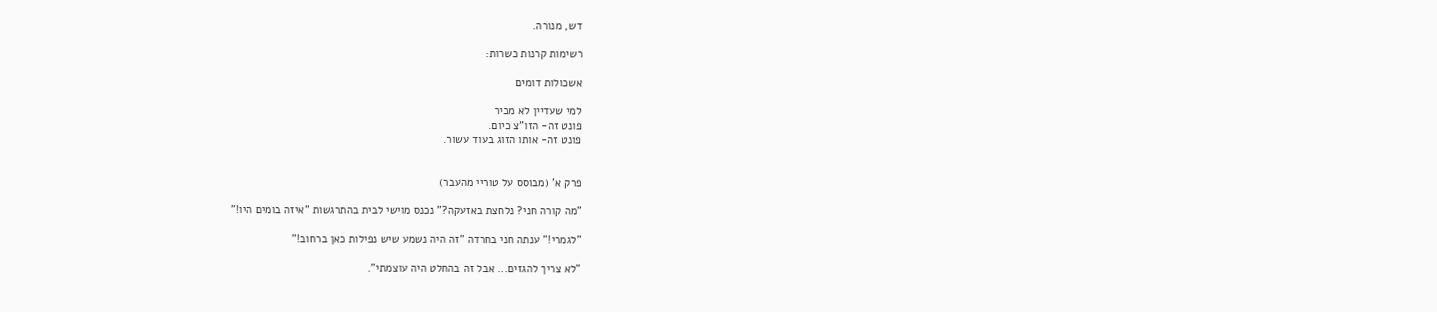דש, מנורה.

רשימות קרנות כשרות:

אשכולות דומים

למי שעדיין לא מכיר
פונט זה- הזו"צ כיום.
פונט זה- אותו הזוג בעוד עשור.


פרק א' (מבוסס על טוריי מהעבר)

"מה קורה חני? נלחצת באזעקה?" נכנס מוישי לבית בהתרגשות "איזה בומים היו!"

"לגמרי!" ענתה חני בחרדה "זה היה נשמע שיש נפילות כאן ברחוב!"

"לא צריך להגזים... אבל זה בהחלט היה עוצמתי".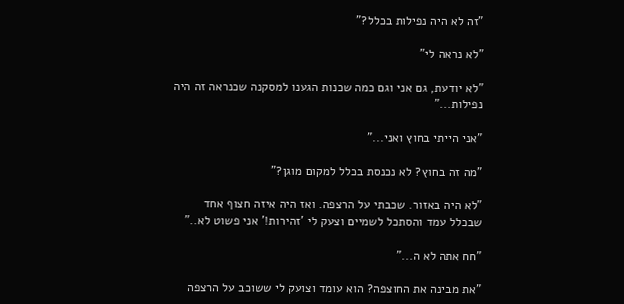"זה לא היה נפילות בכלל?"

"לא נראה לי"

"לא יודעת, גם אני וגם כמה שכנות הגענו למסקנה שכנראה זה היה נפילות..."

"אני הייתי בחוץ ואני..."

"מה זה בחוץ? לא נכנסת בכלל למקום מוגן?"

"לא היה באזור. שכבתי על הרצפה. ואז היה איזה חצוף אחד שבכלל עמד והסתכל לשמיים וצעק לי 'זהירות!' אני פשוט לא.."

"חח אתה לא ה..."

"את מבינה את החוצפה? הוא עומד וצועק לי ששוכב על הרצפה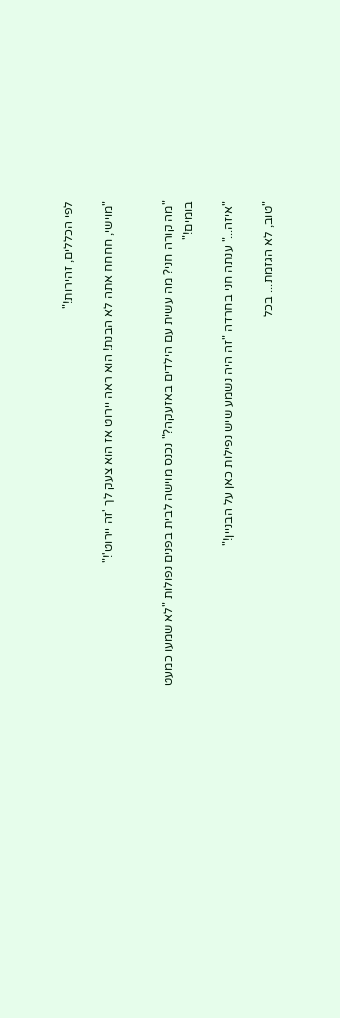לפי הכללים, זהירות!"

"מוישי, חחחח אתה לא הבנת! הוא ראה יירוט אז הוא צעק לך 'זה יירוט'!"


"מה קורה חני? מה עשית עם הילדים באזעקה?" נכנס מוישה לבית בפנים נפולות "לא שמעו כמעט בומים!"

"איזה..." ענתה חני בחרדה "זה היה נשמע שיש נפילות כאן על הבניין!"

"טוב, לא הגזמת... בכל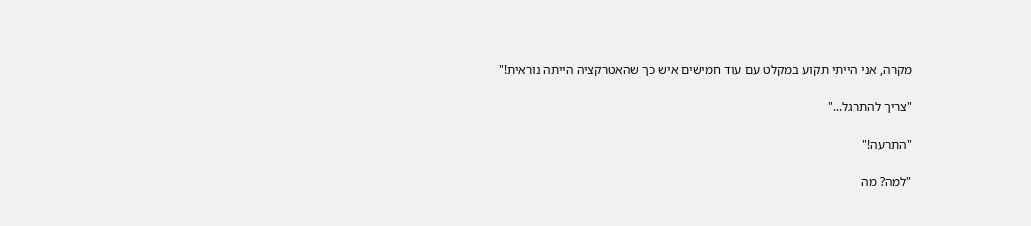מקרה, אני הייתי תקוע במקלט עם עוד חמישים איש כך שהאטרקציה הייתה נוראית!"

"צריך להתרגל..."

"התרעה!"

"למה? מה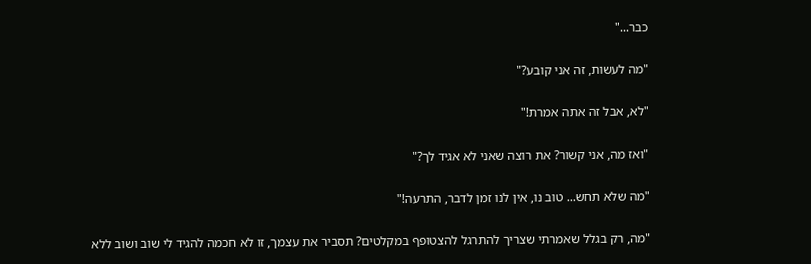כבר..."

"מה לעשות, זה אני קובע?"

"לא, אבל זה אתה אמרת!"

"ואז מה, אני קשור? את רוצה שאני לא אגיד לך?"

"מה שלא תחש... טוב נו, אין לנו זמן לדבר, התרעה!"

"מה, רק בגלל שאמרתי שצריך להתרגל להצטופף במקלטים? תסביר את עצמך, זו לא חכמה להגיד לי שוב ושוב ללא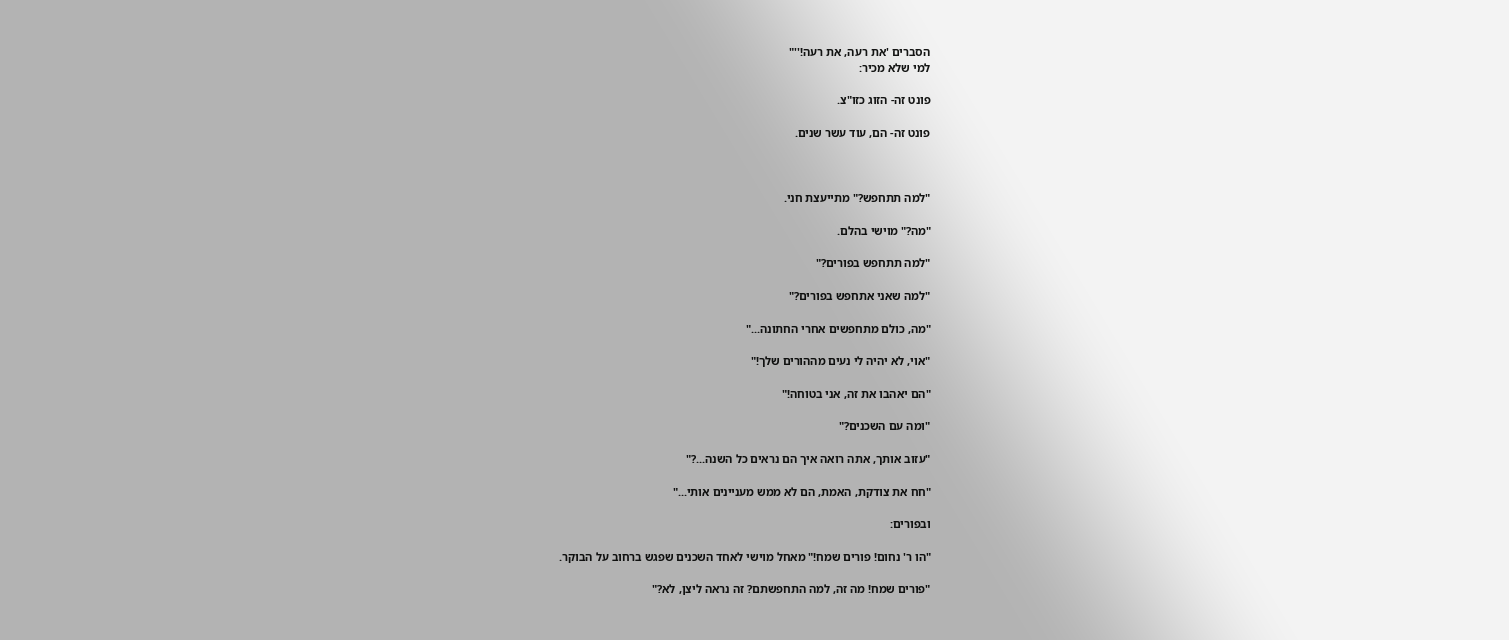הסברים 'את רעה, את רעה!''"
למי שלא מכיר:

פונט זה- הזוג כזו"צ.

פונט זה- הם, עוד עשר שנים.



"למה תתחפש?" מתייעצת חני.

"מה?" מוישי בהלם.

"למה תתחפש בפורים?"

"למה שאני אתחפש בפורים?"

"מה, כולם מתחפשים אחרי החתונה..."

"אוי, לא יהיה לי נעים מההורים שלך!"

"הם יאהבו את זה, אני בטוחה!"

"ומה עם השכנים?"

"עזוב אותך, אתה רואה איך הם נראים כל השנה...?"

"חח את צודקת, האמת, הם לא ממש מעניינים אותי..."

ובפורים:

"הו ר' נחום! פורים שמח!" מאחל מוישי לאחד השכנים שפגש ברחוב על הבוקר.

"פורים שמח! מה זה, למה התחפשתם? זה נראה ליצן, לא?"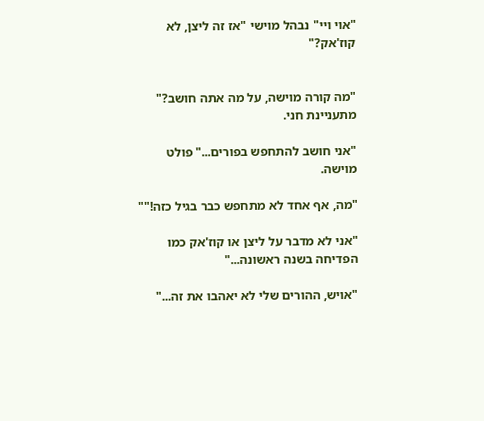"אוי ויי" נבהל מוישי "אז זה ליצן, לא קוז'אק?"


"מה קורה מוישה, על מה אתה חושב?" מתעניינת חני.

"אני חושב להתחפש בפורים..." פולט מוישה.

"מה, אף אחד לא מתחפש כבר בגיל כזה!""

"אני לא מדבר על ליצן או קוז'אק כמו הפדיחה בשנה ראשונה..."

"אויש, ההורים שלי לא יאהבו את זה..."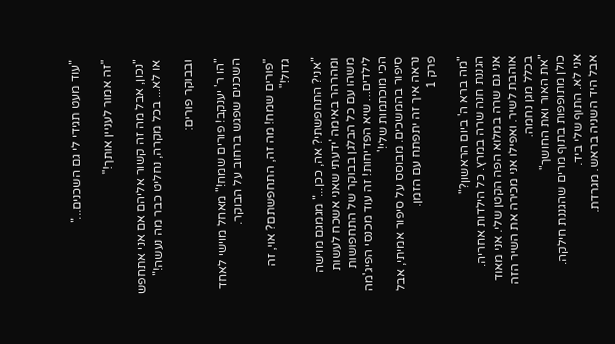"עוד מעט תגידי לי גם השכנים..."

"זה אמור לעניין אותך!"

"נכון, אבל מה זה קשור אליהם אם אני אתחפש או לא... בכל מקרה, נחליט כבר מה נעשה!"

ובבוקר פורים:

"הו ר' יענקב! פורים שמח!" מאחל מוישי לאחד השכנים שפגש ברחוב על הבוקר.

"פורים שמח! מה זה, התחפשתם? אוי, זה גדול!"

"אני? התחפשתי? אה, ככן..." מגמגם מוישה ומהרהר באימה 'ידעתי שאני אשכח לעשות משהו עם כל הבלגן בבוקר של התחפושות לילדים... שיא הפדיחות! זה עוד מכנסי הפיג'מה הכי מוכתמות שלי!'
סיפור בהמשכים. מבוסס על סיפור אמיתי, אבל נראה איך זה יתפתח עם הזמן.
פרק 1

"מה ברא ה' ביום הראשון?"
הגננת חנה שרה במרץ. כל הילדות אחריה.
אני גם שרה במלוא הפה הקטן שלי. אני מאוד אוהבת לשיר. ואפילו אני מכירה את השיר הזה בכלל מגן נחמה.
"את האור ואת החושך"
כולן מתופפות בתוף מרים שהגננת חילקה.
אני לא. התוף שלי ביד.
אבל היד השניה בראש. מגרדת.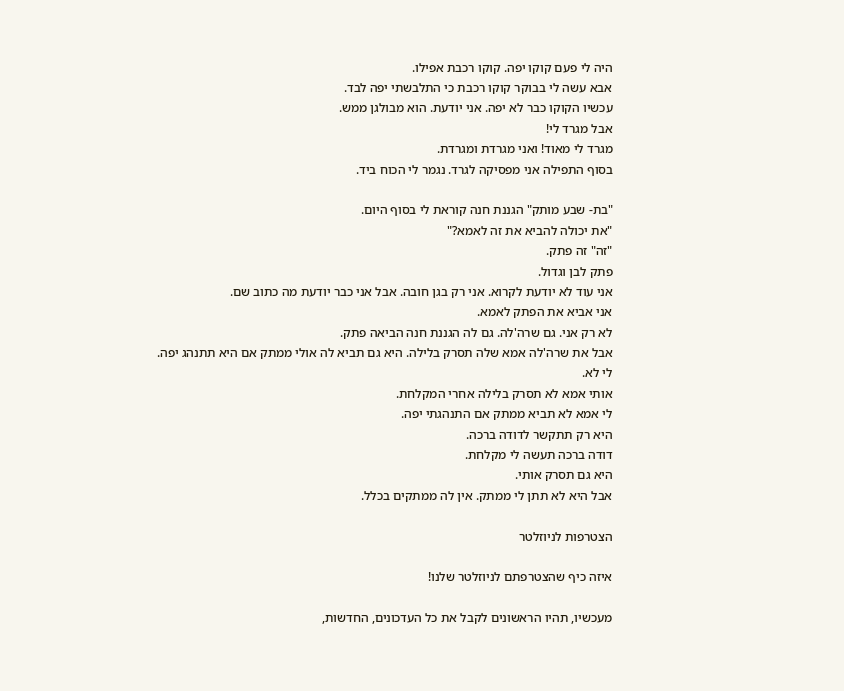היה לי פעם קוקו יפה. קוקו רכבת אפילו.
אבא עשה לי בבוקר קוקו רכבת כי התלבשתי יפה לבד.
עכשיו הקוקו כבר לא יפה. אני יודעת. הוא מבולגן ממש.
אבל מגרד לי!
מגרד לי מאוד! ואני מגרדת ומגרדת.
בסוף התפילה אני מפסיקה לגרד. נגמר לי הכוח ביד.

"בת- שבע מותק" הגננת חנה קוראת לי בסוף היום.
"את יכולה להביא את זה לאמא?"
"זה" זה פתק.
פתק לבן וגדול.
אני עוד לא יודעת לקרוא. אני רק בגן חובה. אבל אני כבר יודעת מה כתוב שם.
אני אביא את הפתק לאמא.
לא רק אני. גם שרה'לה. גם לה הגננת חנה הביאה פתק.
אבל את שרה'לה אמא שלה תסרק בלילה. היא גם תביא לה אולי ממתק אם היא תתנהג יפה.
לי לא.
אותי אמא לא תסרק בלילה אחרי המקלחת.
לי אמא לא תביא ממתק אם התנהגתי יפה.
היא רק תתקשר לדודה ברכה.
דודה ברכה תעשה לי מקלחת.
היא גם תסרק אותי.
אבל היא לא תתן לי ממתק. אין לה ממתקים בכלל.

הצטרפות לניוזלטר

איזה כיף שהצטרפתם לניוזלטר שלנו!

מעכשיו, תהיו הראשונים לקבל את כל העדכונים, החדשות,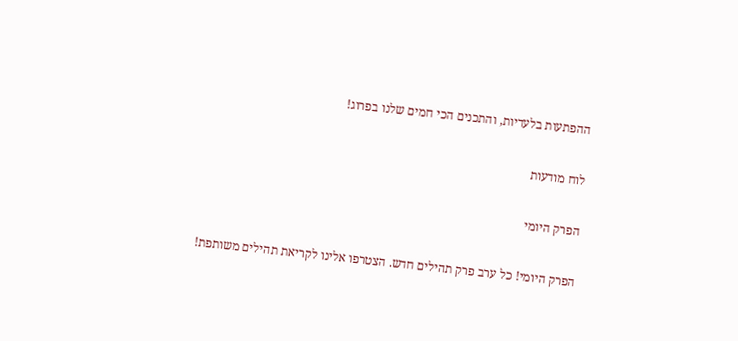ההפתעות בלעדיות, והתכנים הכי חמים שלנו בפרוג!

לוח מודעות

הפרק היומי

הפרק היומי! כל ערב פרק תהילים חדש. הצטרפו אלינו לקריאת תהילים משותפת!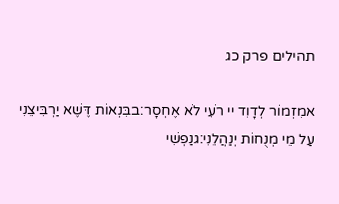תהילים פרק כג

אמִזְמוֹר לְדָוִד יי רֹעִי לֹא אֶחְסָר:בבִּנְאוֹת דֶּשֶׁא יַרְבִּיצֵנִי עַל מֵי מְנֻחוֹת יְנַהֲלֵנִי:גנַפְשִׁי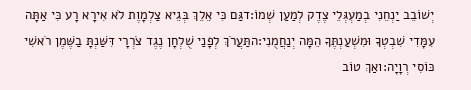יְשׁוֹבֵב יַנְחֵנִי בְמַעְגְּלֵי צֶדֶק לְמַעַן שְׁמוֹ:דגַּם כִּי אֵלֵךְ בְּגֵיא צַלְמָוֶת לֹא אִירָא רָע כִּי אַתָּה עִמָּדִי שִׁבְטְךָ וּמִשְׁעַנְתֶּךָ הֵמָּה יְנַחֲמֻנִי:התַּעֲרֹךְ לְפָנַי שֻׁלְחָן נֶגֶד צֹרְרָי דִּשַּׁנְתָּ בַשֶּׁמֶן רֹאשִׁי כּוֹסִי רְוָיָה:ואַךְ טוֹב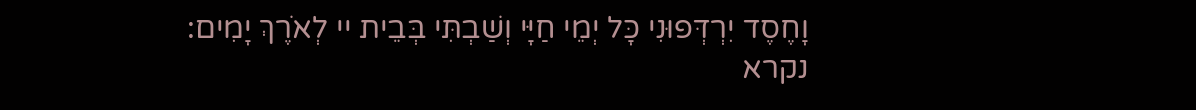וָחֶסֶד יִרְדְּפוּנִי כָּל יְמֵי חַיָּי וְשַׁבְתִּי בְּבֵית יי לְאֹרֶךְ יָמִים:
נקרא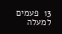13  פעמים
למעלה